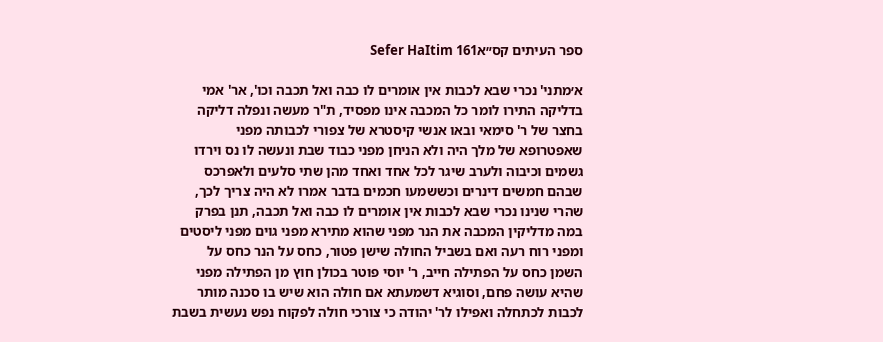ספר העיתים קס״אSefer HaItim 161

א׳מתני' נכרי שבא לכבות אין אומרים לו כבה ואל תכבה וכו', אר' אמי בדליקה התירו לומר כל המכבה אינו מפסיד, ת"ר מעשה ונפלה דליקה בחצר של ר' סימאי ובאו אנשי קיסטרא של צפורי לכבותה מפני שאפטרופא של מלך היה ולא הניחן מפני כבוד שבת ונעשה לו נס וירדו גשמים וכיבוה ולערב שיגר לכל אחד ואחד מהן שתי סלעים ולאפרכס שבהם חמשים דינרים וכששמעו חכמים בדבר אמרו לא היה צריך לכך, שהרי שנינו נכרי שבא לכבות אין אומרים לו כבה ואל תכבה, תנן בפרק במה מדליקין המכבה את הנר מפני שהוא מתירא מפני גוים מפני ליסטים ומפני רוח רעה ואם בשביל החולה שישן פטור, כחס על הנר כחס על השמן כחס על הפתילה חייב, ר' יוסי פוטר בכולן חוץ מן הפתילה מפני שהיא עושה פחם, וסוגיא דשמעתא אם חולה הוא שיש בו סכנה מותר לכבות לכתחלה ואפילו לר' יהודה כי צורכי חולה לפקוח נפש נעשית בשבת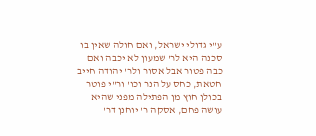ע"י גדולי ישראל, ואם חולה שאין בו סכנה היא לר' שמעון לא יכבה ואם כבה פטור אבל אסור ולר' יהודה חייב חטאת, כחס על הנר וכו' ור"י פוטר בכולן חוץ מן הפתילה מפני שהיא עושה פחם, אסקה ר' יוחנן דר'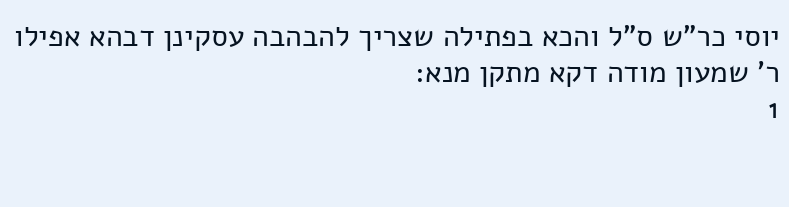יוסי כר"ש ס"ל והכא בפתילה שצריך להבהבה עסקינן דבהא אפילו ר' שמעון מודה דקא מתקן מנא:
1